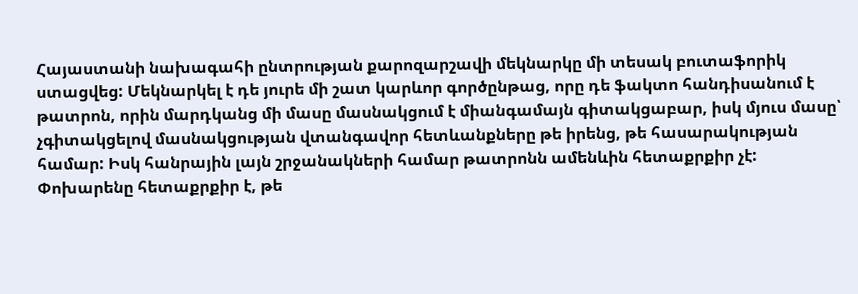Հայաստանի նախագահի ընտրության քարոզարշավի մեկնարկը մի տեսակ բուտաֆորիկ ստացվեց: Մեկնարկել է դե յուրե մի շատ կարևոր գործընթաց, որը դե ֆակտո հանդիսանում է թատրոն, որին մարդկանց մի մասը մասնակցում է միանգամայն գիտակցաբար, իսկ մյուս մասը՝ չգիտակցելով մասնակցության վտանգավոր հետևանքները թե իրենց, թե հասարակության համար: Իսկ հանրային լայն շրջանակների համար թատրոնն ամենևին հետաքրքիր չէ:
Փոխարենը հետաքրքիր է, թե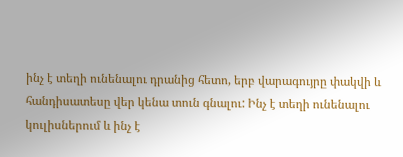ինչ է տեղի ունենալու դրանից հետո, երբ վարագույրը փակվի և հանդիսատեսը վեր կենա տուն գնալու: Ինչ է տեղի ունենալու կուլիսներում և ինչ է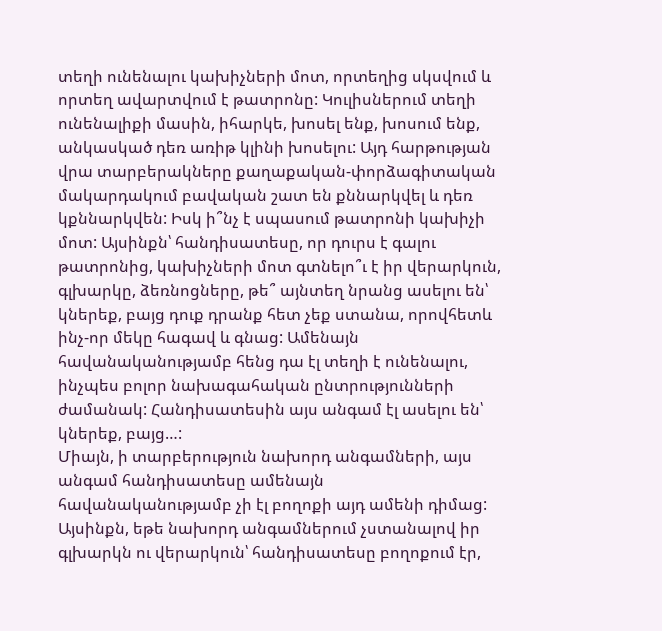տեղի ունենալու կախիչների մոտ, որտեղից սկսվում և որտեղ ավարտվում է թատրոնը: Կուլիսներում տեղի ունենալիքի մասին, իհարկե, խոսել ենք, խոսում ենք, անկասկած դեռ առիթ կլինի խոսելու: Այդ հարթության վրա տարբերակները քաղաքական-փորձագիտական մակարդակում բավական շատ են քննարկվել և դեռ կքննարկվեն: Իսկ ի՞նչ է սպասում թատրոնի կախիչի մոտ: Այսինքն՝ հանդիսատեսը, որ դուրս է գալու թատրոնից, կախիչների մոտ գտնելո՞ւ է իր վերարկուն, գլխարկը, ձեռնոցները, թե՞ այնտեղ նրանց ասելու են՝ կներեք, բայց դուք դրանք հետ չեք ստանա, որովհետև ինչ-որ մեկը հագավ և գնաց: Ամենայն հավանականությամբ հենց դա էլ տեղի է ունենալու, ինչպես բոլոր նախագահական ընտրությունների ժամանակ: Հանդիսատեսին այս անգամ էլ ասելու են՝ կներեք, բայց…:
Միայն, ի տարբերություն նախորդ անգամների, այս անգամ հանդիսատեսը ամենայն հավանականությամբ չի էլ բողոքի այդ ամենի դիմաց: Այսինքն, եթե նախորդ անգամներում չստանալով իր գլխարկն ու վերարկուն՝ հանդիսատեսը բողոքում էր,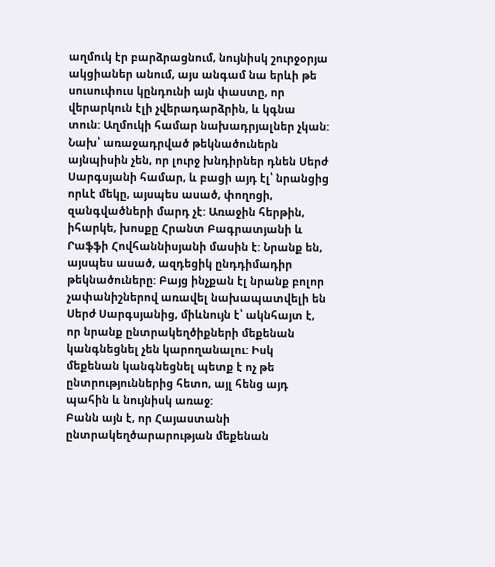աղմուկ էր բարձրացնում, նույնիսկ շուրջօրյա ակցիաներ անում, այս անգամ նա երևի թե սուսուփուս կընդունի այն փաստը, որ վերարկուն էլի չվերադարձրին, և կգնա տուն: Աղմուկի համար նախադրյալներ չկան: Նախ՝ առաջադրված թեկնածուներն այնպիսին չեն, որ լուրջ խնդիրներ դնեն Սերժ Սարգսյանի համար, և բացի այդ էլ՝ նրանցից որևէ մեկը, այսպես ասած, փողոցի, զանգվածների մարդ չէ: Առաջին հերթին, իհարկե, խոսքը Հրանտ Բագրատյանի և Րաֆֆի Հովհաննիսյանի մասին է: Նրանք են, այսպես ասած, ազդեցիկ ընդդիմադիր թեկնածուները: Բայց ինչքան էլ նրանք բոլոր չափանիշներով առավել նախապատվելի են Սերժ Սարգսյանից, միևնույն է՝ ակնհայտ է, որ նրանք ընտրակեղծիքների մեքենան կանգնեցնել չեն կարողանալու: Իսկ մեքենան կանգնեցնել պետք է ոչ թե ընտրություններից հետո, այլ հենց այդ պահին և նույնիսկ առաջ:
Բանն այն է, որ Հայաստանի ընտրակեղծարարության մեքենան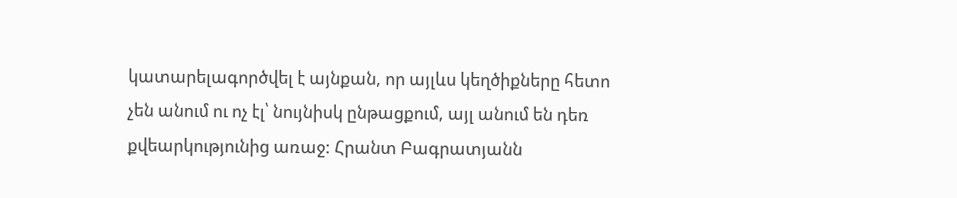կատարելագործվել է այնքան, որ այլևս կեղծիքները հետո չեն անում ու ոչ էլ՝ նույնիսկ ընթացքում, այլ անում են դեռ քվեարկությունից առաջ: Հրանտ Բագրատյանն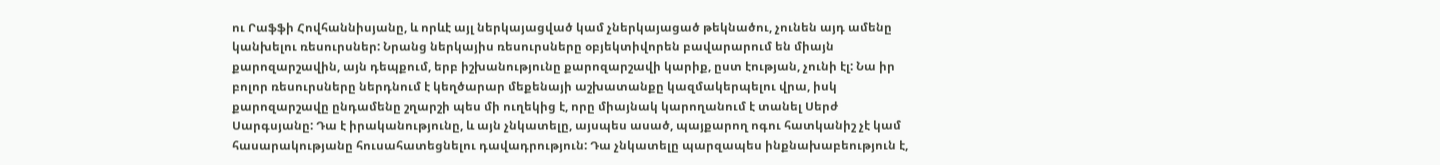ու Րաֆֆի Հովհաննիսյանը, և որևէ այլ ներկայացված կամ չներկայացած թեկնածու, չունեն այդ ամենը կանխելու ռեսուրսներ: Նրանց ներկայիս ռեսուրսները օբյեկտիվորեն բավարարում են միայն քարոզարշավին, այն դեպքում, երբ իշխանությունը քարոզարշավի կարիք, ըստ էության, չունի էլ: Նա իր բոլոր ռեսուրսները ներդնում է կեղծարար մեքենայի աշխատանքը կազմակերպելու վրա, իսկ քարոզարշավը ընդամենը շղարշի պես մի ուղեկից է, որը միայնակ կարողանում է տանել Սերժ Սարգսյանը: Դա է իրականությունը, և այն չնկատելը, այսպես ասած, պայքարող ոգու հատկանիշ չէ կամ հասարակությանը հուսահատեցնելու դավադրություն: Դա չնկատելը պարզապես ինքնախաբեություն է,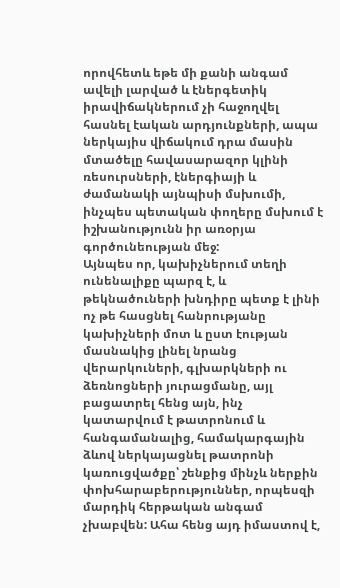որովհետև եթե մի քանի անգամ ավելի լարված և էներգետիկ իրավիճակներում չի հաջողվել հասնել էական արդյունքների, ապա ներկայիս վիճակում դրա մասին մտածելը հավասարազոր կլինի ռեսուրսների, էներգիայի և ժամանակի այնպիսի մսխումի, ինչպես պետական փողերը մսխում է իշխանությունն իր առօրյա գործունեության մեջ:
Այնպես որ, կախիչներում տեղի ունենալիքը պարզ է, և թեկնածուների խնդիրը պետք է լինի ոչ թե հասցնել հանրությանը կախիչների մոտ և ըստ էության մասնակից լինել նրանց վերարկուների, գլխարկների ու ձեռնոցների յուրացմանը, այլ բացատրել հենց այն, ինչ կատարվում է թատրոնում և հանգամանալից, համակարգային ձևով ներկայացնել թատրոնի կառուցվածքը՝ շենքից մինչև ներքին փոխհարաբերություններ, որպեսզի մարդիկ հերթական անգամ չխաբվեն: Ահա հենց այդ իմաստով է,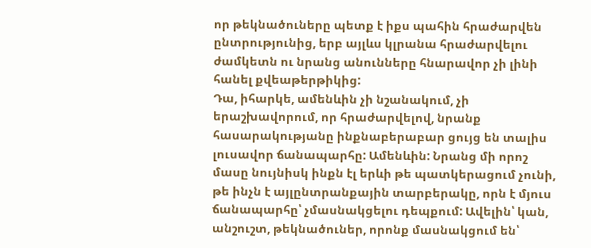որ թեկնածուները պետք է իքս պահին հրաժարվեն ընտրությունից, երբ այլևս կլրանա հրաժարվելու ժամկետն ու նրանց անունները հնարավոր չի լինի հանել քվեաթերթիկից:
Դա, իհարկե, ամենևին չի նշանակում, չի երաշխավորում, որ հրաժարվելով, նրանք հասարակությանը ինքնաբերաբար ցույց են տալիս լուսավոր ճանապարհը: Ամենևին: Նրանց մի որոշ մասը նույնիսկ ինքն էլ երևի թե պատկերացում չունի, թե ինչն է այլընտրանքային տարբերակը, որն է մյուս ճանապարհը՝ չմասնակցելու դեպքում: Ավելին՝ կան, անշուշտ, թեկնածուներ, որոնք մասնակցում են՝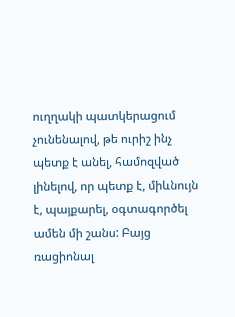ուղղակի պատկերացում չունենալով, թե ուրիշ ինչ պետք է անել, համոզված լինելով, որ պետք է, միևնույն է, պայքարել, օգտագործել ամեն մի շանս: Բայց ռացիոնալ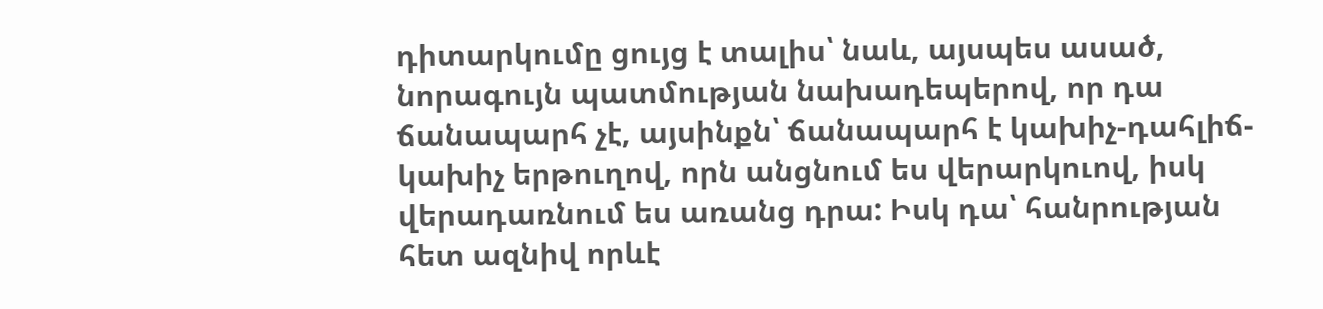դիտարկումը ցույց է տալիս՝ նաև, այսպես ասած, նորագույն պատմության նախադեպերով, որ դա ճանապարհ չէ, այսինքն՝ ճանապարհ է կախիչ-դահլիճ-կախիչ երթուղով, որն անցնում ես վերարկուով, իսկ վերադառնում ես առանց դրա: Իսկ դա՝ հանրության հետ ազնիվ որևէ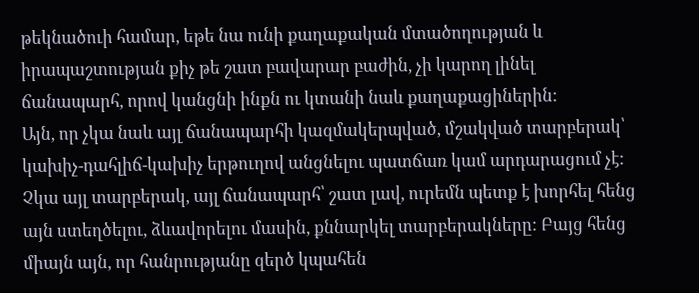թեկնածուի համար, եթե նա ունի քաղաքական մտածողության և իրապաշտության քիչ թե շատ բավարար բաժին, չի կարող լինել ճանապարհ, որով կանցնի ինքն ու կտանի նաև քաղաքացիներին:
Այն, որ չկա նաև այլ ճանապարհի կազմակերպված, մշակված տարբերակ՝ կախիչ-դահլիճ-կախիչ երթուղով անցնելու պատճառ կամ արդարացում չէ: Չկա այլ տարբերակ, այլ ճանապարհ՝ շատ լավ, ուրեմն պետք է խորհել հենց այն ստեղծելու, ձևավորելու մասին, քննարկել տարբերակները: Բայց հենց միայն այն, որ հանրությանը զերծ կպահեն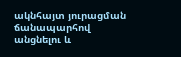ակնհայտ յուրացման ճանապարհով անցնելու և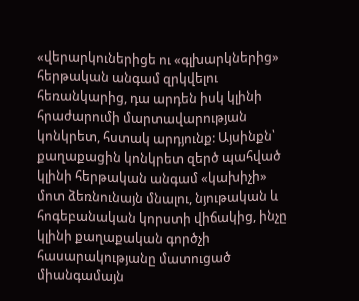«վերարկուներիցե ու «գլխարկներից» հերթական անգամ զրկվելու հեռանկարից, դա արդեն իսկ կլինի հրաժարումի մարտավարության կոնկրետ, հստակ արդյունք: Այսինքն՝ քաղաքացին կոնկրետ զերծ պահված կլինի հերթական անգամ «կախիչի» մոտ ձեռնունայն մնալու, նյութական և հոգեբանական կորստի վիճակից, ինչը կլինի քաղաքական գործչի հասարակությանը մատուցած միանգամայն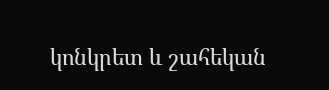կոնկրետ և շահեկան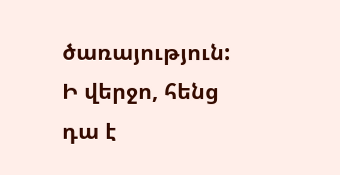ծառայություն: Ի վերջո, հենց դա է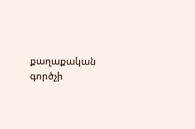քաղաքական գործչի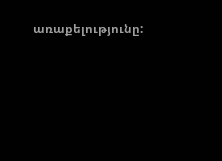առաքելությունը: